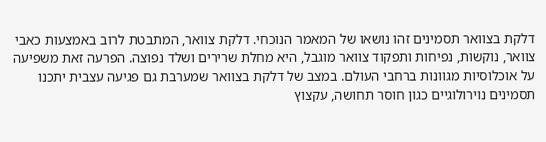דלקת בצוואר תסמינים זהו נושאו של המאמר הנוכחי. דלקת צוואר, המתבטת לרוב באמצעות כאבי צוואר, נוקשות, נפיחות ותפקוד צוואר מוגבל, היא מחלת שרירים ושלד נפוצה. הפרעה זאת משפיעה על אוכלוסיות מגוונות ברחבי העולם. במצב של דלקת בצוואר שמערבת גם פגיעה עצבית יתכנו תסמינים נוירולוגיים כגון חוסר תחושה, עקצוץ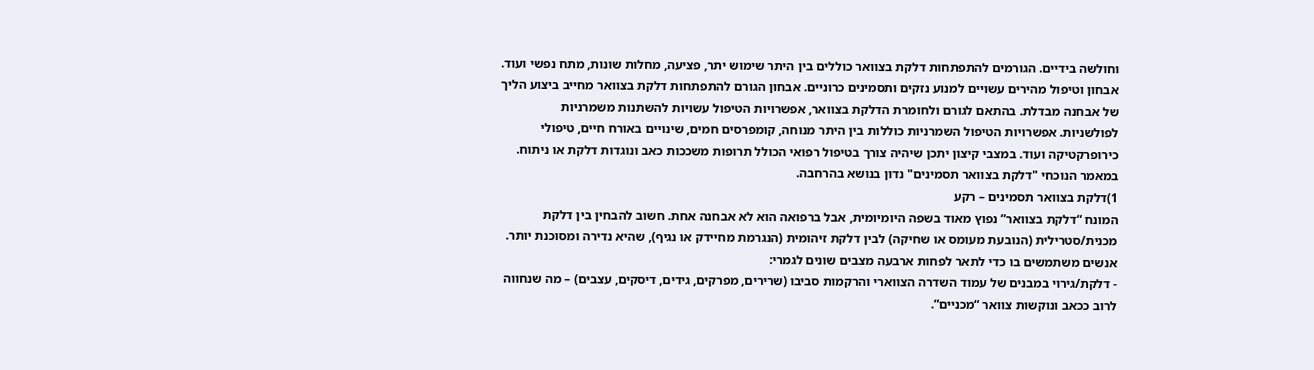וחולשה בידיים. הגורמים להתפתחות דלקת בצוואר כוללים בין היתר שימוש יתר, פציעה, מחלות שונות, מתח נפשי ועוד.
אבחון וטיפול מהירים עשויים למנוע נזקים ותסמינים כרוניים. אבחון הגורם להתפתחות דלקת בצוואר מחייב ביצוע הליך של אבחנה מבדלת. בהתאם לגורם ולחומרת הדלקת בצוואר, אפשרויות הטיפול עשויות להשתנות משמרניות לפולשניות. אפשרויות הטיפול השמרניות כוללות בין היתר מנוחה, קומפרסים חמים, שינויים באורח חיים, טיפולי כירופרקטיקה ועוד. במצבי קיצון יתכן שיהיה צורך בטיפול רפואי הכולל תרופות משככות כאב ונוגדות דלקת או ניתוח. במאמר הנוכחי "דלקת בצוואר תסמינים" נדון בנושא בהרחבה.
1)דלקת בצוואר תסמינים – רקע
המונח “דלקת בצוואר” נפוץ מאוד בשפה היומיומית, אבל ברפואה הוא לא אבחנה אחת. חשוב להבחין בין דלקת מכנית/סטרילית (הנובעת מעומס או שחיקה) לבין דלקת זיהומית (הנגרמת מחיידק או נגיף), שהיא נדירה ומסוכנת יותר. אנשים משתמשים בו כדי לתאר לפחות ארבעה מצבים שונים לגמרי:
- דלקת/גירוי במבנים של עמוד השדרה הצווארי והרקמות סביבו (שרירים, מפרקים, גידים, דיסקים, עצבים) – מה שנחווה לרוב ככאב ונוקשות צוואר “מכניים”.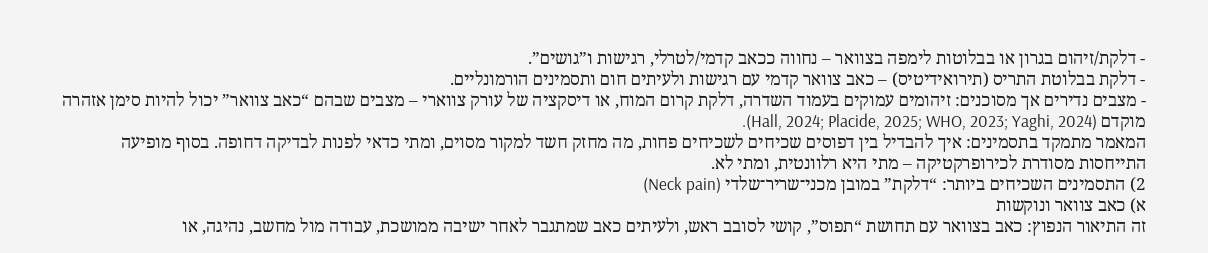- דלקת/זיהום בגרון או בבלוטות לימפה בצוואר – נחווה ככאב קדמי/לטרלי, רגישות ו”גושים”.
- דלקת בבלוטת התריס (תירואידיטיס) – כאב צוואר קדמי עם רגישות ולעיתים חום ותסמינים הורמונליים.
- מצבים נדירים אך מסוכנים: זיהומים עמוקים בעמוד השדרה, דלקת קרום המוח, או דיסקציה של עורק צווארי – מצבים שבהם “כאב צוואר” יכול להיות סימן אזהרה מוקדם (Hall, 2024; Placide, 2025; WHO, 2023; Yaghi, 2024).
המאמר מתמקד בתסמינים: איך להבדיל בין דפוסים שכיחים לשכיחים פחות, מה מחזק חשד למקור מסוים, ומתי כדאי לפנות לבדיקה דחופה. בסוף מופיעה התייחסות מסודרת לכירופרקטיקה – מתי היא רלוונטית, ומתי לא.
2) התסמינים השכיחים ביותר: “דלקת” במובן מכני־שריר־שלדי (Neck pain)
א) כאב צוואר ונוקשות
זה התיאור הנפוץ: כאב בצוואר עם תחושת “תפוס”, קושי לסובב ראש, ולעיתים כאב שמתגבר לאחר ישיבה ממושכת, עבודה מול מחשב, נהיגה, או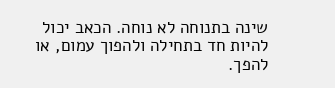שינה בתנוחה לא נוחה. הכאב יכול להיות חד בתחילה ולהפוך עמום, או להפך.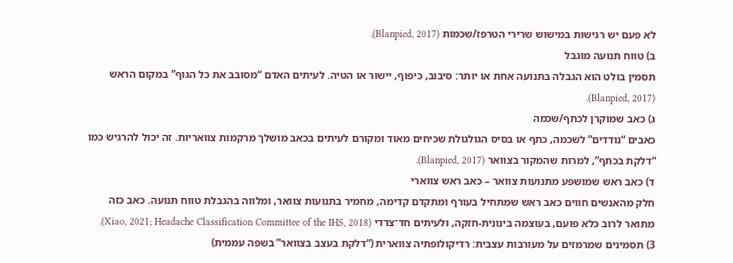לא פעם יש רגישות במישוש שרירי הטרפז/שכמות (Blanpied, 2017).
ב) טווח תנועה מוגבל
תסמין בולט הוא הגבלה בתנועה אחת או יותר: סיבוב, כיפוף, יישור או הטיה. לעיתים האדם “מסובב את כל הגוף” במקום הראש (Blanpied, 2017).
ג) כאב שמוקרן לכתף/שכמה
כאבים “נודדים” לשכמה, כתף או בסיס הגולגולת שכיחים מאוד ומקורם לעיתים בכאב מושלך מרקמות צוואריות. זה יכול להרגיש כמו “דלקת בכתף”, למרות שהמקור בצוואר (Blanpied, 2017).
ד) כאב ראש שמושפע מתנועות צוואר – כאב ראש צווארי
חלק מהאנשים חווים כאב ראש שמתחיל בעורף ומתקדם קדימה, מחמיר בתנועות צוואר, ומלווה בהגבלת טווח תנועה. כאב כזה מתואר לרוב כלא פועם, בעוצמה בינונית-חזקה, ולעיתים חד־צדדי (Xiao, 2021; Headache Classification Committee of the IHS, 2018).
3) תסמינים שמרמזים על מעורבות עצבית: רדיקולופתיה צווארית (“דלקת בעצב בצוואר” בשפה עממית)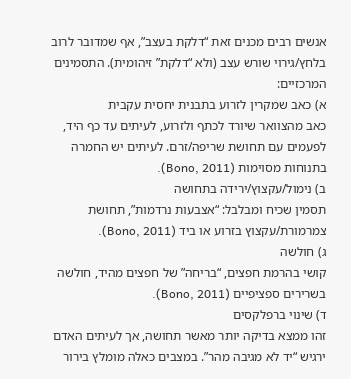אנשים רבים מכנים זאת “דלקת בעצב”, אף שמדובר לרוב בלחץ/גירוי שורש עצב (ולא “דלקת” זיהומית). התסמינים המרכזיים:
א) כאב שמקרין לזרוע בתבנית יחסית עקבית
כאב מהצוואר שיורד לכתף ולזרוע, לעיתים עד כף היד, לפעמים עם תחושת שריפה/זרם. לעיתים יש החמרה בתנוחות מסוימות (Bono, 2011).
ב) נימול/עקצוץ/ירידה בתחושה
תסמין שכיח ומבלבל: “אצבעות נרדמות”, תחושת צמרמורת/עקצוץ בזרוע או ביד (Bono, 2011).
ג) חולשה
קושי בהרמת חפצים, “בריחה” של חפצים מהיד, חולשה בשרירים ספציפיים (Bono, 2011).
ד) שינוי ברפלקסים
זהו ממצא בדיקה יותר מאשר תחושה, אך לעיתים האדם ירגיש “יד לא מגיבה מהר”. במצבים כאלה מומלץ בירור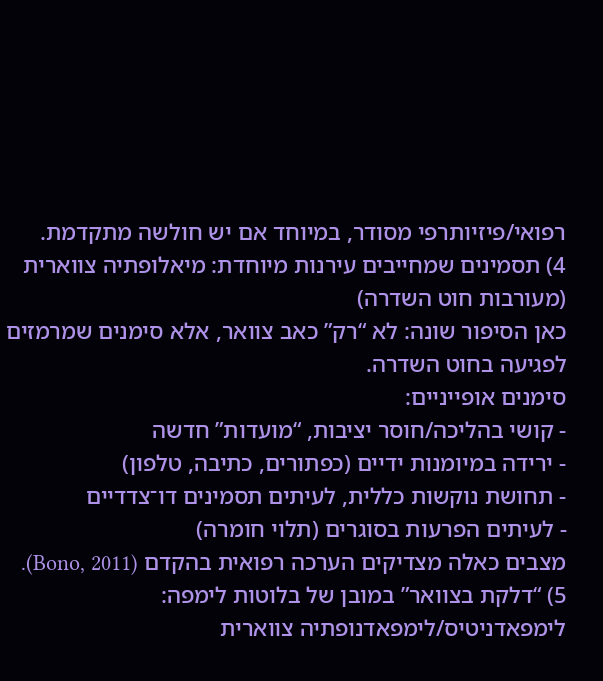רפואי/פיזיותרפי מסודר, במיוחד אם יש חולשה מתקדמת.
4) תסמינים שמחייבים עירנות מיוחדת: מיאלופתיה צווארית (מעורבות חוט השדרה)
כאן הסיפור שונה: לא “רק” כאב צוואר, אלא סימנים שמרמזים לפגיעה בחוט השדרה.
סימנים אופייניים:
- קושי בהליכה/חוסר יציבות, “מועדות” חדשה
- ירידה במיומנות ידיים (כפתורים, כתיבה, טלפון)
- תחושת נוקשות כללית, לעיתים תסמינים דו־צדדיים
- לעיתים הפרעות בסוגרים (תלוי חומרה)
מצבים כאלה מצדיקים הערכה רפואית בהקדם (Bono, 2011).
5) “דלקת בצוואר” במובן של בלוטות לימפה: לימפאדניטיס/לימפאדנופתיה צווארית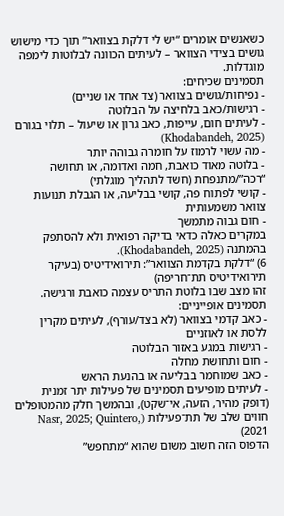כשאנשים אומרים “יש לי דלקת בצוואר” תוך כדי מישוש גושים בצידי הצוואר – לעיתים הכוונה לבלוטות לימפה מוגדלות.
תסמינים שכיחים:
- נפיחות/גושים בצוואר (צד אחד או שניים)
- רגישות/כאב בלחיצה על הבלוטה
- לעיתים חום, עייפות, כאב גרון או שיעול – תלוי בגורם (Khodabandeh, 2025)
- מה עשוי לרמוז על חומרה גבוהה יותר
- בלוטה מאוד כואבת, חמה ואדומה, או תחושה “רכה”/מתנפחת (חשד לתהליך מוגלתי)
- קושי לפתוח פה, קושי בבליעה, או הגבלת תנועות צוואר משמעותית
- חום גבוה מתמשך
במקרים כאלה כדאי בדיקה רפואית ולא להסתפק בהמתנה (Khodabandeh, 2025).
6) “דלקת בקדמת הצוואר”: תירואידיטיס (בעיקר תירואידיטיס תת־חריפה)
זהו מצב שבו בלוטת התריס עצמה כואבת ורגישה.
תסמינים אופייניים:
- כאב קדמי בצוואר (לא בצד/עורף), לעיתים מקרין ללסת או לאוזניים
- רגישות במגע באזור הבלוטה
- חום ותחושת מחלה
- כאב שמוחמר בבליעה או בהנעת הראש
- לעיתים מופיעים תסמינים של פעילות יתר זמנית (דופק מהיר, הזעה, אי־שקט), ובהמשך חלק מהמטופלים חווים שלב של תת־פעילות (Nasr, 2025; Quintero, 2021)
הדפוס הזה חשוב משום שהוא “מתחפש”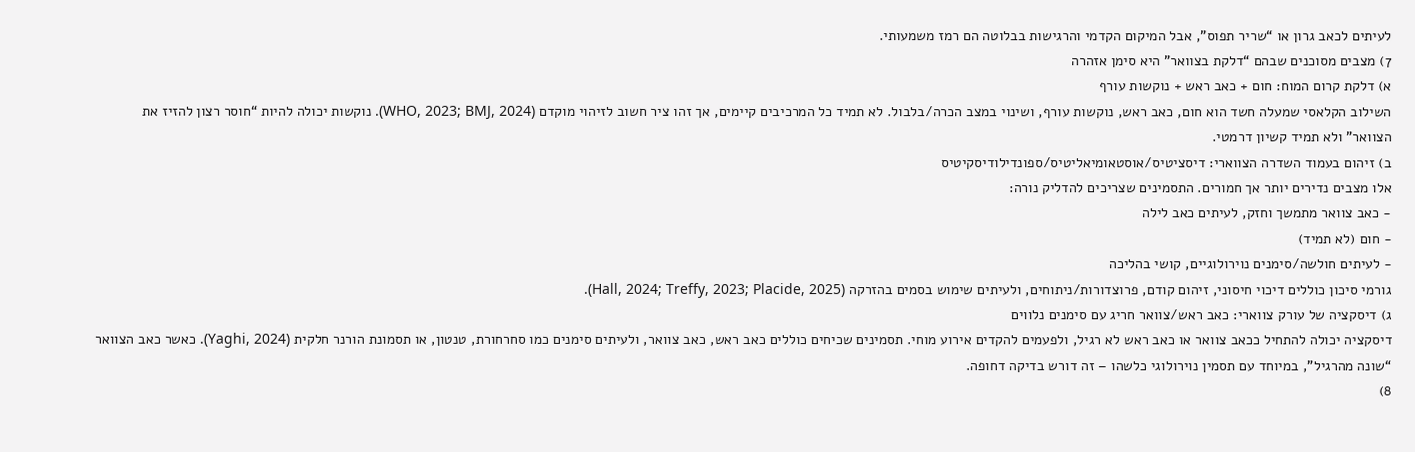לעיתים לכאב גרון או “שריר תפוס”, אבל המיקום הקדמי והרגישות בבלוטה הם רמז משמעותי.
7) מצבים מסוכנים שבהם “דלקת בצוואר” היא סימן אזהרה
א) דלקת קרום המוח: חום + כאב ראש + נוקשות עורף
השילוב הקלאסי שמעלה חשד הוא חום, כאב ראש, נוקשות עורף, ושינוי במצב הכרה/בלבול. לא תמיד כל המרכיבים קיימים, אך זהו ציר חשוב לזיהוי מוקדם (WHO, 2023; BMJ, 2024). נוקשות יכולה להיות “חוסר רצון להזיז את הצוואר” ולא תמיד קשיון דרמטי.
ב) זיהום בעמוד השדרה הצווארי: דיסציטיס/אוסטאומיאליטיס/ספונדילודיסקיטיס
אלו מצבים נדירים יותר אך חמורים. התסמינים שצריכים להדליק נורה:
- כאב צוואר מתמשך וחזק, לעיתים כאב לילה
- חום (לא תמיד)
- לעיתים חולשה/סימנים נוירולוגיים, קושי בהליכה
גורמי סיכון כוללים דיכוי חיסוני, זיהום קודם, פרוצדורות/ניתוחים, ולעיתים שימוש בסמים בהזרקה (Hall, 2024; Treffy, 2023; Placide, 2025).
ג) דיסקציה של עורק צווארי: כאב ראש/צוואר חריג עם סימנים נלווים
דיסקציה יכולה להתחיל ככאב צוואר או כאב ראש לא רגיל, ולפעמים להקדים אירוע מוחי. תסמינים שכיחים כוללים כאב ראש, כאב צוואר, ולעיתים סימנים כמו סחרחורת, טנטון, או תסמונת הורנר חלקית (Yaghi, 2024). כאשר כאב הצוואר “שונה מהרגיל”, במיוחד עם תסמין נוירולוגי כלשהו – זה דורש בדיקה דחופה.
8)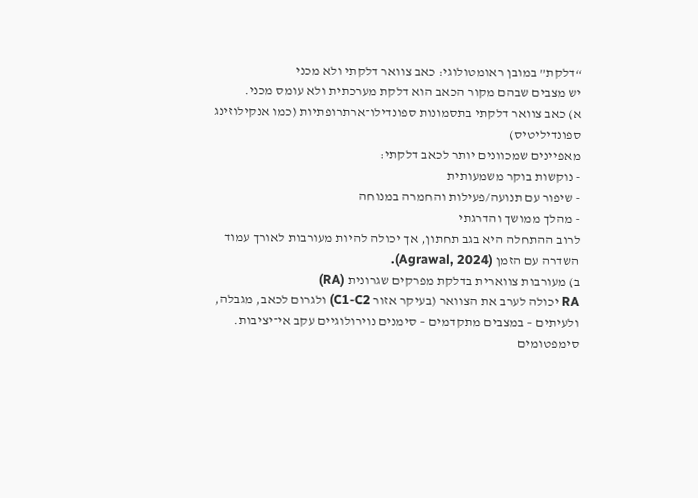“דלקת” במובן ראומטולוגי: כאב צוואר דלקתי ולא מכני
יש מצבים שבהם מקור הכאב הוא דלקת מערכתית ולא עומס מכני.
א) כאב צוואר דלקתי בתסמונות ספונדילו־ארתרופתיות (כמו אנקילוזינג ספונדיליטיס)
מאפיינים שמכוונים יותר לכאב דלקתי:
- נוקשות בוקר משמעותית
- שיפור עם תנועה/פעילות והחמרה במנוחה
- מהלך ממושך והדרגתי
לרוב ההתחלה היא בגב תחתון, אך יכולה להיות מעורבות לאורך עמוד השדרה עם הזמן (Agrawal, 2024).
ב) מעורבות צווארית בדלקת מפרקים שגרונית (RA)
RA יכולה לערב את הצוואר (בעיקר אזור C1-C2) ולגרום לכאב, מגבלה, ולעיתים – במצבים מתקדמים – סימנים נוירולוגיים עקב אי־יציבות. סימפטומים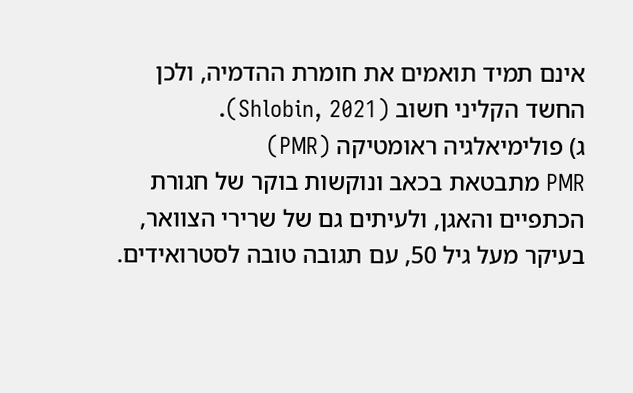אינם תמיד תואמים את חומרת ההדמיה, ולכן החשד הקליני חשוב (Shlobin, 2021).
ג) פולימיאלגיה ראומטיקה (PMR)
PMR מתבטאת בכאב ונוקשות בוקר של חגורת הכתפיים והאגן, ולעיתים גם של שרירי הצוואר, בעיקר מעל גיל 50, עם תגובה טובה לסטרואידים.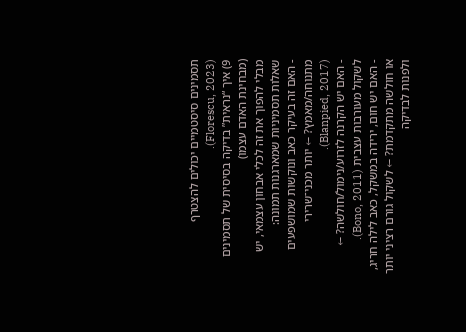תסמינים סיסטמיים יכולים להצטרף (Florescu, 2023).
9) איך “נראית” בדיקה בסיסית של תסמינים (מבחינת האדם עצמו)
מבלי להפוך את זה לכלי אבחון עצמאי, יש שאלות תסמיניות שמארגנות תמונה:
- האם זה בעיקר כאב ונוקשות שמושפעים מתנוחה/מאמץ? ← יותר מכני־שרירי (Blanpied, 2017).
- האם יש הקרנה לזרוע/נימול/חולשה? ← לשקול מעורבות עצבית (Bono, 2011).
- האם יש חום, ירידה במשקל, כאב לילה חריג, או חולשה מתקדמת? ← לשקול גורם רציני יותר ולפנות לבדיקה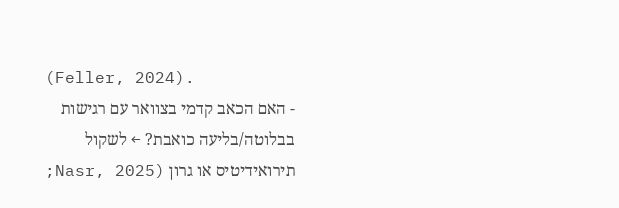(Feller, 2024).
- האם הכאב קדמי בצוואר עם רגישות בבלוטה/בליעה כואבת? ← לשקול תירואידיטיס או גרון (Nasr, 2025;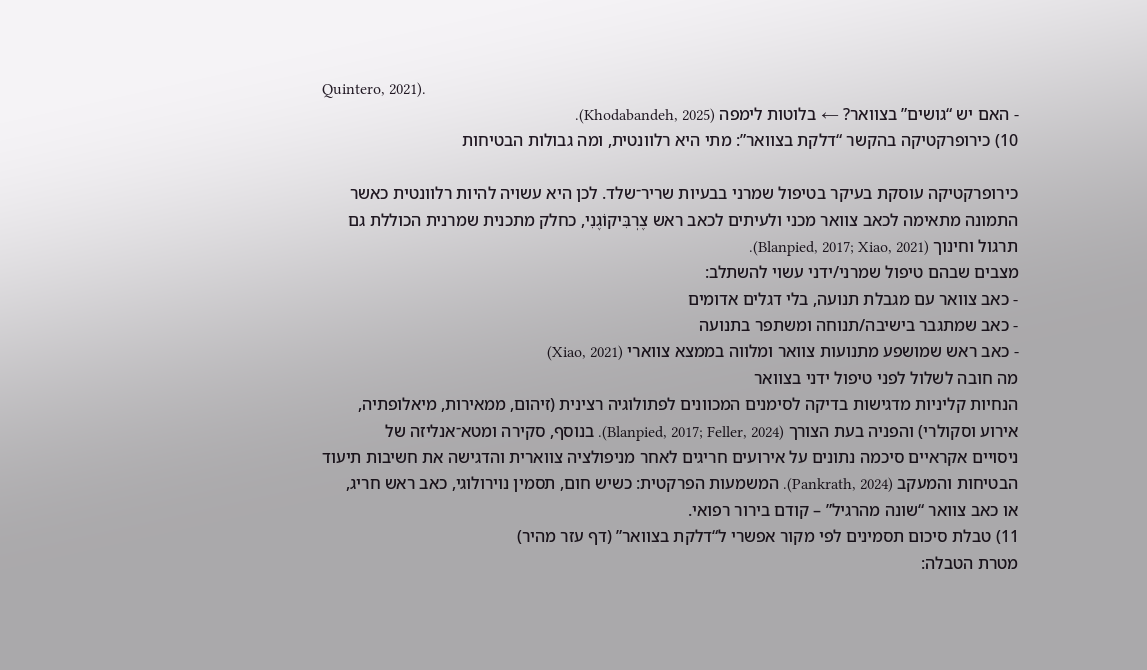Quintero, 2021).
- האם יש “גושים” בצוואר? ← בלוטות לימפה (Khodabandeh, 2025).
10) כירופרקטיקה בהקשר “דלקת בצוואר”: מתי היא רלוונטית, ומה גבולות הבטיחות

כירופרקטיקה עוסקת בעיקר בטיפול שמרני בבעיות שריר־שלד. לכן היא עשויה להיות רלוונטית כאשר התמונה מתאימה לכאב צוואר מכני ולעיתים לכאב ראש צֶרְבִּיקוֹגֶנִי, כחלק מתכנית שמרנית הכוללת גם תרגול וחינוך (Blanpied, 2017; Xiao, 2021).
מצבים שבהם טיפול שמרני/ידני עשוי להשתלב:
- כאב צוואר עם מגבלת תנועה, בלי דגלים אדומים
- כאב שמתגבר בישיבה/תנוחה ומשתפר בתנועה
- כאב ראש שמושפע מתנועות צוואר ומלווה בממצא צווארי (Xiao, 2021)
מה חובה לשלול לפני טיפול ידני בצוואר
הנחיות קליניות מדגישות בדיקה לסימנים המכוונים לפתולוגיה רצינית (זיהום, ממאירות, מיאלופתיה, אירוע וסקולרי) והפניה בעת הצורך (Blanpied, 2017; Feller, 2024). בנוסף, סקירה ומטא־אנליזה של ניסויים אקראיים סיכמה נתונים על אירועים חריגים לאחר מניפולציה צווארית והדגישה את חשיבות תיעוד הבטיחות והמעקב (Pankrath, 2024). המשמעות הפרקטית: כשיש חום, תסמין נוירולוגי, כאב ראש חריג, או כאב צוואר “שונה מהרגיל” – קודם בירור רפואי.
11) טבלת סיכום תסמינים לפי מקור אפשרי ל“דלקת בצוואר” (דף עזר מהיר)
מטרת הטבלה: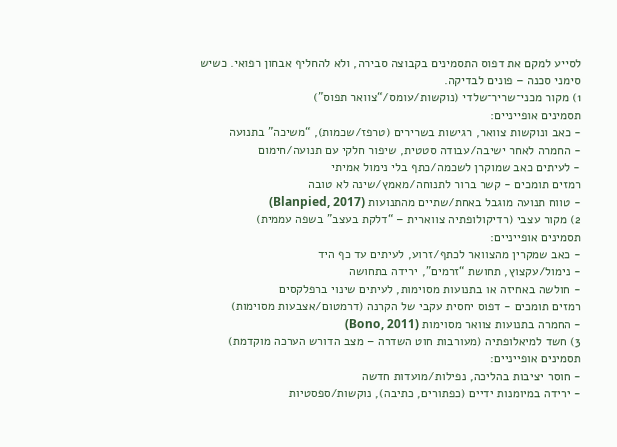לסייע למקם את דפוס התסמינים בקבוצה סבירה, ולא להחליף אבחון רפואי. כשיש סימני סכנה – פונים לבדיקה.
1) מקור מכני־שריר־שלדי (נוקשות/עומס/“צוואר תפוס”)
תסמינים אופייניים:
- כאב ונוקשות צוואר, רגישות בשרירים (טרפז/שכמות), “משיכה” בתנועה
- החמרה לאחר ישיבה/עבודה סטטית, שיפור חלקי עם תנועה/חימום
- לעיתים כאב שמוקרן לשכמה/כתף בלי נימול אמיתי
רמזים תומכים - קשר ברור לתנוחה/מאמץ/שינה לא טובה
- טווח תנועה מוגבל באחת/שתיים מהתנועות (Blanpied, 2017)
2) מקור עצבי (רדיקולופתיה צווארית – “דלקת בעצב” בשפה עממית)
תסמינים אופייניים:
- כאב שמקרין מהצוואר לכתף/זרוע, לעיתים עד כף היד
- נימול/עקצוץ, תחושת “זרמים”, ירידה בתחושה
- חולשה באחיזה או בתנועות מסוימות, לעיתים שינוי ברפלקסים
רמזים תומכים - דפוס יחסית עקבי של הקרנה (דרמטום/אצבעות מסוימות)
- החמרה בתנועות צוואר מסוימות (Bono, 2011)
3) חשד למיאלופתיה (מעורבות חוט השדרה – מצב הדורש הערכה מוקדמת)
תסמינים אופייניים:
- חוסר יציבות בהליכה, נפילות/מועדות חדשה
- ירידה במיומנות ידיים (כפתורים, כתיבה), נוקשות/ספסטיות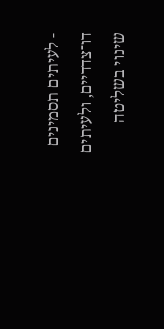- לעיתים תסמינים דו־צדדיים, ולעיתים שינוי בשליטה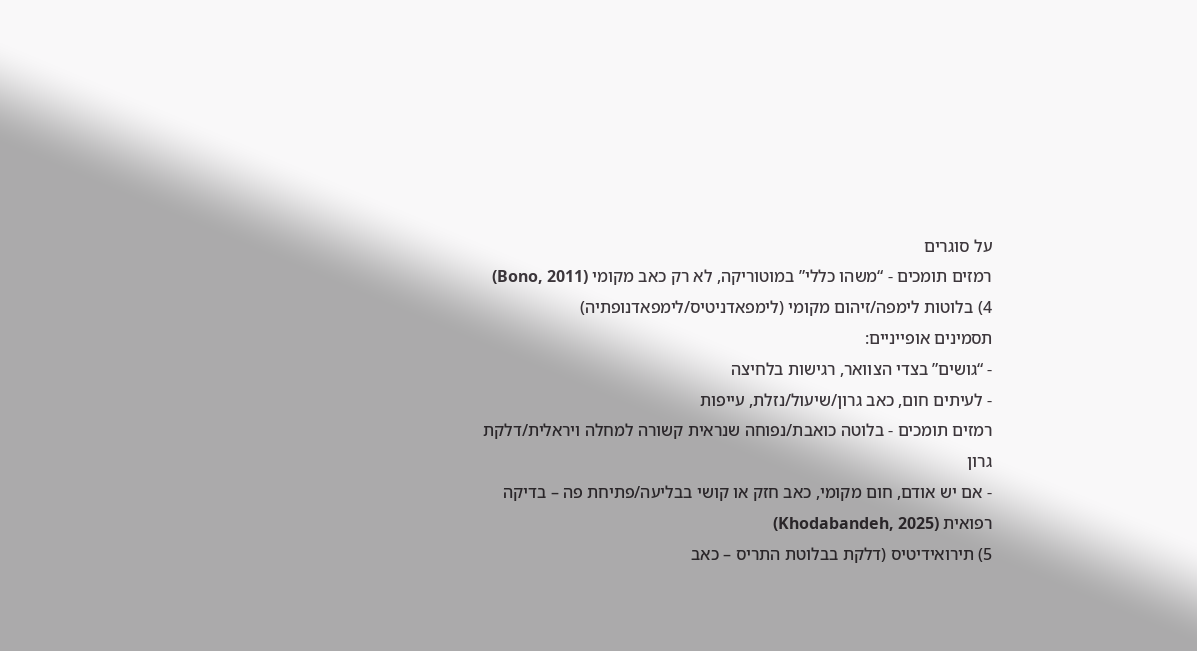על סוגרים
רמזים תומכים - “משהו כללי” במוטוריקה, לא רק כאב מקומי (Bono, 2011)
4) בלוטות לימפה/זיהום מקומי (לימפאדניטיס/לימפאדנופתיה)
תסמינים אופייניים:
- “גושים” בצדי הצוואר, רגישות בלחיצה
- לעיתים חום, כאב גרון/שיעול/נזלת, עייפות
רמזים תומכים - בלוטה כואבת/נפוחה שנראית קשורה למחלה ויראלית/דלקת גרון
- אם יש אודם, חום מקומי, כאב חזק או קושי בבליעה/פתיחת פה – בדיקה רפואית (Khodabandeh, 2025)
5) תירואידיטיס (דלקת בבלוטת התריס – כאב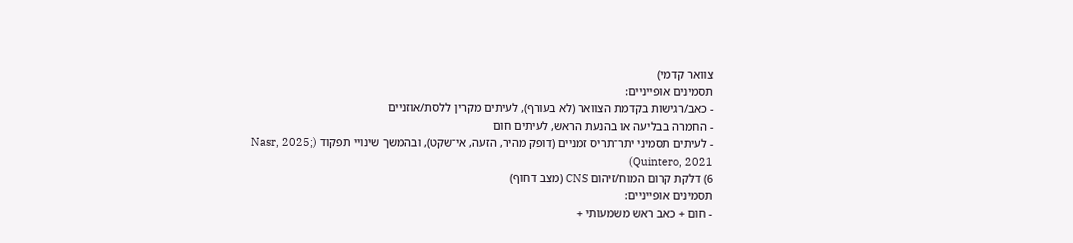צוואר קדמי)
תסמינים אופייניים:
- כאב/רגישות בקדמת הצוואר (לא בעורף), לעיתים מקרין ללסת/אוזניים
- החמרה בבליעה או בהנעת הראש, לעיתים חום
- לעיתים תסמיני יתר־תריס זמניים (דופק מהיר, הזעה, אי־שקט), ובהמשך שינויי תפקוד (Nasr, 2025; Quintero, 2021)
6) דלקת קרום המוח/זיהום CNS (מצב דחוף)
תסמינים אופייניים:
- חום + כאב ראש משמעותי +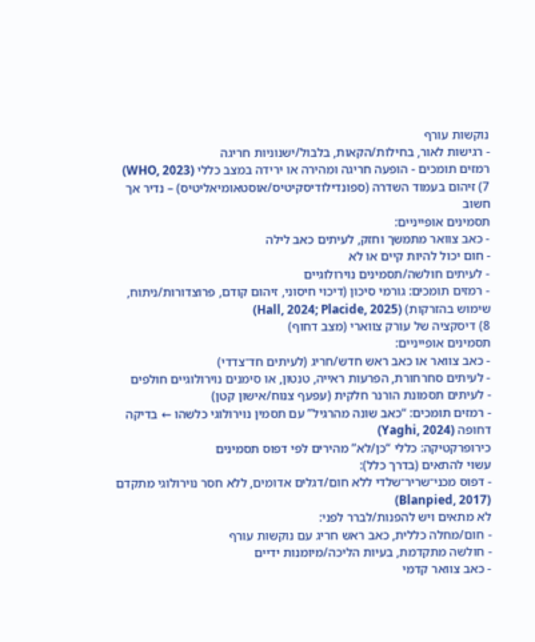נוקשות עורף
- רגישות לאור, בחילות/הקאות, בלבול/ישנוניות חריגה
רמזים תומכים - הופעה חריגה ומהירה או ירידה במצב כללי (WHO, 2023)
7) זיהום בעמוד השדרה (ספונדילודיסקיטיס/אוסטאומיאליטיס) – נדיר אך חשוב
תסמינים אופייניים:
- כאב צוואר מתמשך וחזק, לעיתים כאב לילה
- חום יכול להיות קיים או לא
- לעיתים חולשה/תסמינים נוירולוגיים
- רמזים תומכים: גורמי סיכון (דיכוי חיסוני, זיהום קודם, פרוצדורות/ניתוח, שימוש בהזרקות) (Hall, 2024; Placide, 2025)
8) דיסקציה של עורק צווארי (מצב דחוף)
תסמינים אופייניים:
- כאב צוואר או כאב ראש חדש/חריג (לעיתים חד־צדדי)
- לעיתים סחרחורת, הפרעות ראייה, טנטון, או סימנים נוירולוגיים חולפים
- לעיתים תסמונת הורנר חלקית (עפעף צנוח/אישון קטן)
- רמזים תומכים: “כאב שונה מהרגיל” עם תסמין נוירולוגי כלשהו ← בדיקה דחופה (Yaghi, 2024)
כירופרקטיקה: כללי “כן/לא” מהירים לפי דפוס תסמינים
עשוי להתאים (בדרך כלל):
- דפוס מכני־שריר־שלדי ללא חום/דגלים אדומים, ללא חסר נוירולוגי מתקדם (Blanpied, 2017)
לא מתאים ויש להפנות/לברר לפני:
- חום/מחלה כללית, כאב ראש חריג עם נוקשות עורף
- חולשה מתקדמת, בעיות הליכה/מיומנות ידיים
- כאב צוואר קדמי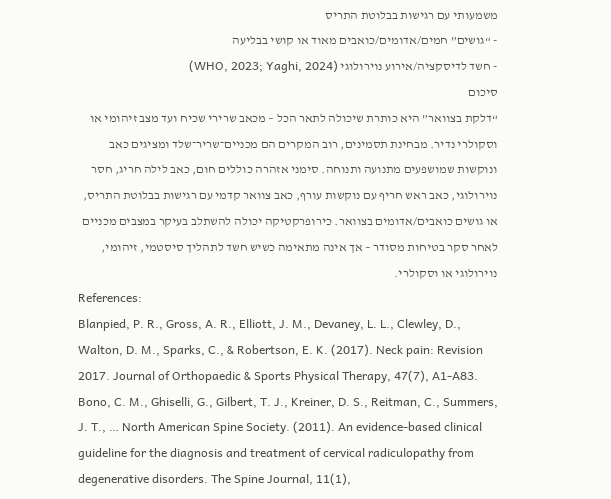משמעותי עם רגישות בבלוטת התריס
- “גושים” חמים/אדומים/כואבים מאוד או קושי בבליעה
- חשד לדיסקציה/אירוע נוירולוגי (WHO, 2023; Yaghi, 2024)
סיכום
“דלקת בצוואר” היא כותרת שיכולה לתאר הכל – מכאב שרירי שכיח ועד מצב זיהומי או וסקולרי נדיר. מבחינת תסמינים, רוב המקרים הם מכניים־שריר־שלד ומציגים כאב ונוקשות שמושפעים מתנועה ותנוחה. סימני אזהרה כוללים חום, כאב לילה חריג, חסר נוירולוגי, כאב ראש חריף עם נוקשות עורף, כאב צוואר קדמי עם רגישות בבלוטת התריס, או גושים כואבים/אדומים בצוואר. כירופרקטיקה יכולה להשתלב בעיקר במצבים מכניים לאחר סקר בטיחות מסודר – אך אינה מתאימה כשיש חשד לתהליך סיסטמי, זיהומי, נוירולוגי או וסקולרי.
References:
Blanpied, P. R., Gross, A. R., Elliott, J. M., Devaney, L. L., Clewley, D., Walton, D. M., Sparks, C., & Robertson, E. K. (2017). Neck pain: Revision 2017. Journal of Orthopaedic & Sports Physical Therapy, 47(7), A1-A83.
Bono, C. M., Ghiselli, G., Gilbert, T. J., Kreiner, D. S., Reitman, C., Summers, J. T., … North American Spine Society. (2011). An evidence-based clinical guideline for the diagnosis and treatment of cervical radiculopathy from degenerative disorders. The Spine Journal, 11(1),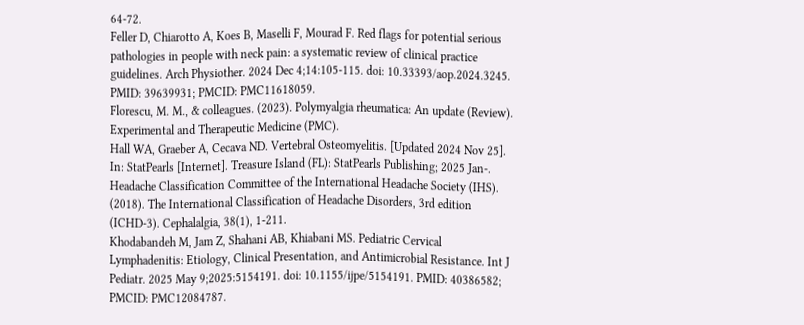64-72.
Feller D, Chiarotto A, Koes B, Maselli F, Mourad F. Red flags for potential serious pathologies in people with neck pain: a systematic review of clinical practice guidelines. Arch Physiother. 2024 Dec 4;14:105-115. doi: 10.33393/aop.2024.3245. PMID: 39639931; PMCID: PMC11618059.
Florescu, M. M., & colleagues. (2023). Polymyalgia rheumatica: An update (Review). Experimental and Therapeutic Medicine (PMC).
Hall WA, Graeber A, Cecava ND. Vertebral Osteomyelitis. [Updated 2024 Nov 25]. In: StatPearls [Internet]. Treasure Island (FL): StatPearls Publishing; 2025 Jan-.
Headache Classification Committee of the International Headache Society (IHS). (2018). The International Classification of Headache Disorders, 3rd edition (ICHD-3). Cephalalgia, 38(1), 1-211.
Khodabandeh M, Jam Z, Shahani AB, Khiabani MS. Pediatric Cervical Lymphadenitis: Etiology, Clinical Presentation, and Antimicrobial Resistance. Int J Pediatr. 2025 May 9;2025:5154191. doi: 10.1155/ijpe/5154191. PMID: 40386582; PMCID: PMC12084787.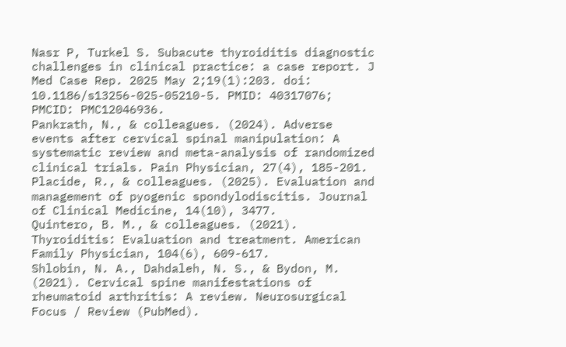Nasr P, Turkel S. Subacute thyroiditis diagnostic challenges in clinical practice: a case report. J Med Case Rep. 2025 May 2;19(1):203. doi: 10.1186/s13256-025-05210-5. PMID: 40317076; PMCID: PMC12046936.
Pankrath, N., & colleagues. (2024). Adverse events after cervical spinal manipulation: A systematic review and meta-analysis of randomized clinical trials. Pain Physician, 27(4), 185-201.
Placide, R., & colleagues. (2025). Evaluation and management of pyogenic spondylodiscitis. Journal of Clinical Medicine, 14(10), 3477.
Quintero, B. M., & colleagues. (2021). Thyroiditis: Evaluation and treatment. American Family Physician, 104(6), 609-617.
Shlobin, N. A., Dahdaleh, N. S., & Bydon, M. (2021). Cervical spine manifestations of rheumatoid arthritis: A review. Neurosurgical Focus / Review (PubMed).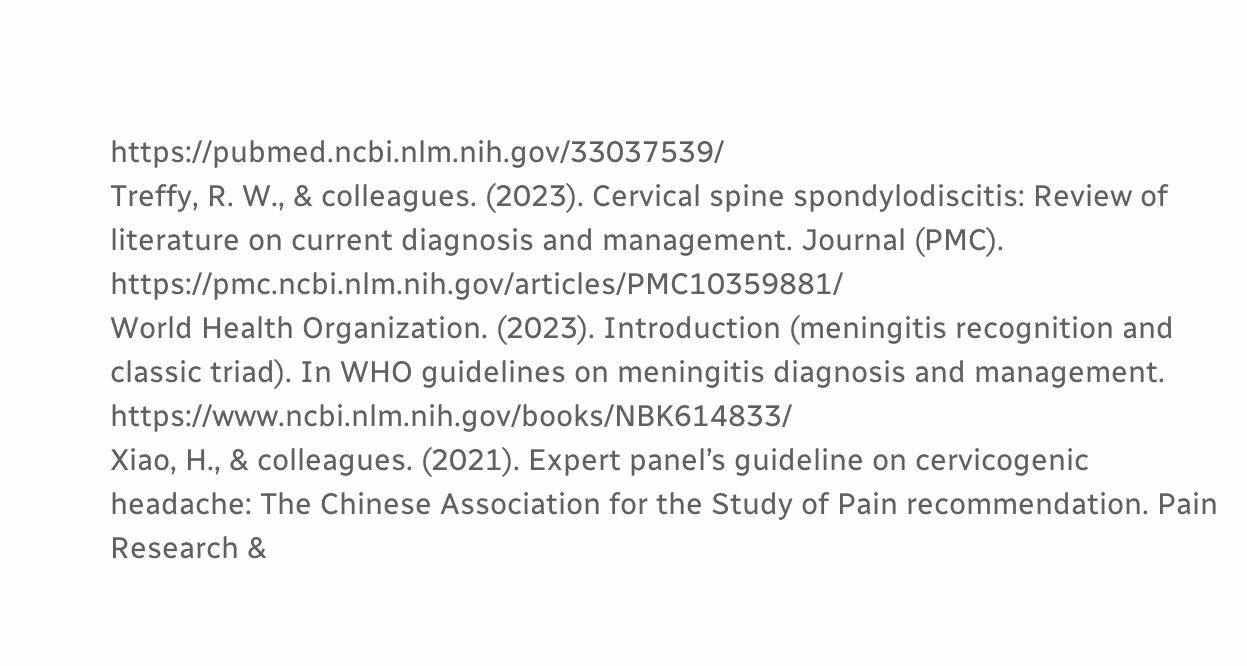https://pubmed.ncbi.nlm.nih.gov/33037539/
Treffy, R. W., & colleagues. (2023). Cervical spine spondylodiscitis: Review of literature on current diagnosis and management. Journal (PMC). https://pmc.ncbi.nlm.nih.gov/articles/PMC10359881/
World Health Organization. (2023). Introduction (meningitis recognition and classic triad). In WHO guidelines on meningitis diagnosis and management. https://www.ncbi.nlm.nih.gov/books/NBK614833/
Xiao, H., & colleagues. (2021). Expert panel’s guideline on cervicogenic headache: The Chinese Association for the Study of Pain recommendation. Pain Research &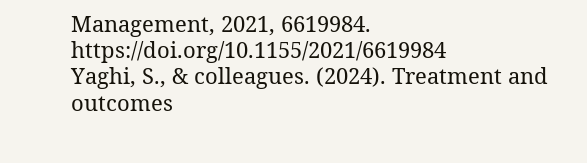Management, 2021, 6619984. https://doi.org/10.1155/2021/6619984
Yaghi, S., & colleagues. (2024). Treatment and outcomes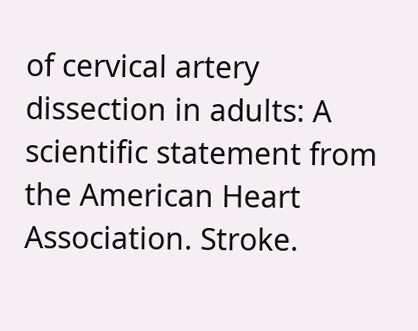of cervical artery dissection in adults: A scientific statement from the American Heart Association. Stroke.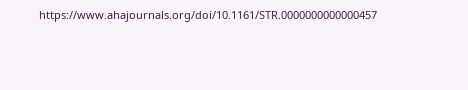https://www.ahajournals.org/doi/10.1161/STR.0000000000000457